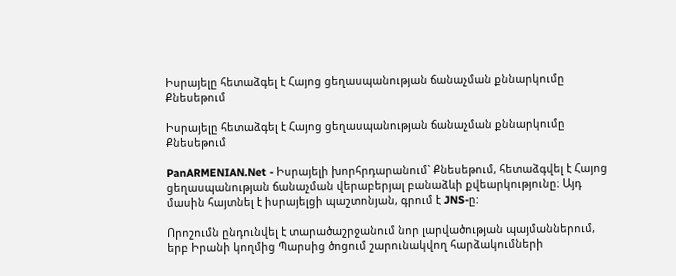Իսրայելը հետաձգել է Հայոց ցեղասպանության ճանաչման քննարկումը Քնեսեթում

Իսրայելը հետաձգել է Հայոց ցեղասպանության ճանաչման քննարկումը Քնեսեթում

PanARMENIAN.Net - Իսրայելի խորհրդարանում` Քնեսեթում, հետաձգվել է Հայոց ցեղասպանության ճանաչման վերաբերյալ բանաձևի քվեարկությունը։ Այդ մասին հայտնել է իսրայելցի պաշտոնյան, գրում է JNS-ը:

Որոշումն ընդունվել է տարածաշրջանում նոր լարվածության պայմաններում, երբ Իրանի կողմից Պարսից ծոցում շարունակվող հարձակումների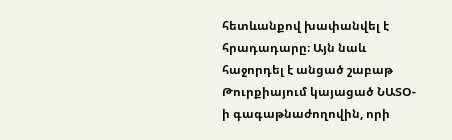հետևանքով խափանվել է հրադադարը։ Այն նաև հաջորդել է անցած շաբաթ Թուրքիայում կայացած ՆԱՏՕ-ի գագաթնաժողովին, որի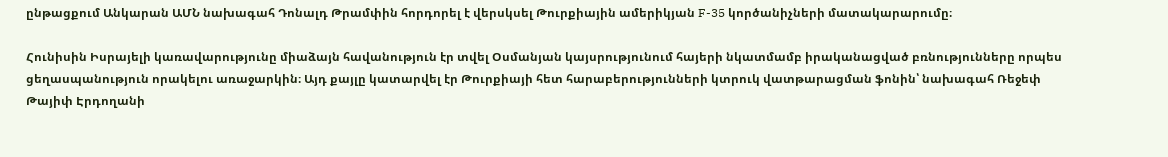ընթացքում Անկարան ԱՄՆ նախագահ Դոնալդ Թրամփին հորդորել է վերսկսել Թուրքիային ամերիկյան F-35 կործանիչների մատակարարումը։

Հունիսին Իսրայելի կառավարությունը միաձայն հավանություն էր տվել Օսմանյան կայսրությունում հայերի նկատմամբ իրականացված բռնությունները որպես ցեղասպանություն որակելու առաջարկին։ Այդ քայլը կատարվել էր Թուրքիայի հետ հարաբերությունների կտրուկ վատթարացման ֆոնին՝ նախագահ Ռեջեփ Թայիփ Էրդողանի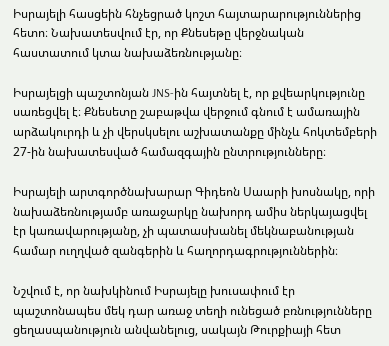Իսրայելի հասցեին հնչեցրած կոշտ հայտարարություններից հետո։ Նախատեսվում էր, որ Քնեսեթը վերջնական հաստատում կտա նախաձեռնությանը։

Իսրայելցի պաշտոնյան JNS-ին հայտնել է, որ քվեարկությունը սառեցվել է։ Քնեսետը շաբաթվա վերջում գնում է ամառային արձակուրդի և չի վերսկսելու աշխատանքը մինչև հոկտեմբերի 27-ին նախատեսված համազգային ընտրությունները։

Իսրայելի արտգործնախարար Գիդեոն Սաարի խոսնակը, որի նախաձեռնությամբ առաջարկը նախորդ ամիս ներկայացվել էր կառավարությանը, չի պատասխանել մեկնաբանության համար ուղղված զանգերին և հաղորդագրություններին։

Նշվում է, որ նախկինում Իսրայելը խուսափում էր պաշտոնապես մեկ դար առաջ տեղի ունեցած բռնությունները ցեղասպանություն անվանելուց, սակայն Թուրքիայի հետ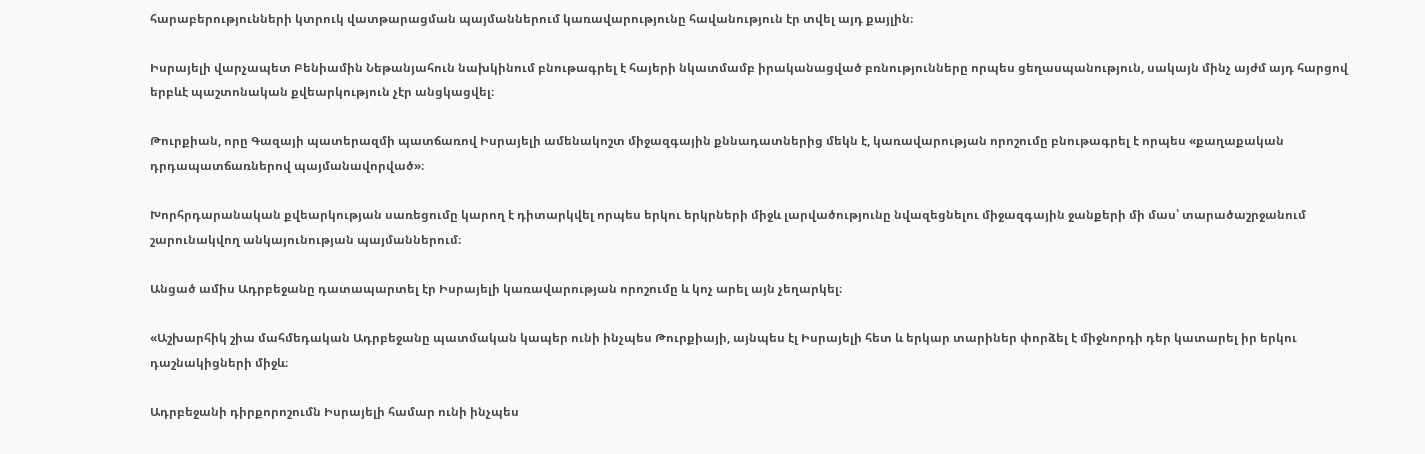հարաբերությունների կտրուկ վատթարացման պայմաններում կառավարությունը հավանություն էր տվել այդ քայլին։

Իսրայելի վարչապետ Բենիամին Նեթանյահուն նախկինում բնութագրել է հայերի նկատմամբ իրականացված բռնությունները որպես ցեղասպանություն, սակայն մինչ այժմ այդ հարցով երբևէ պաշտոնական քվեարկություն չէր անցկացվել։

Թուրքիան, որը Գազայի պատերազմի պատճառով Իսրայելի ամենակոշտ միջազգային քննադատներից մեկն է, կառավարության որոշումը բնութագրել է որպես «քաղաքական դրդապատճառներով պայմանավորված»։

Խորհրդարանական քվեարկության սառեցումը կարող է դիտարկվել որպես երկու երկրների միջև լարվածությունը նվազեցնելու միջազգային ջանքերի մի մաս՝ տարածաշրջանում շարունակվող անկայունության պայմաններում։

Անցած ամիս Ադրբեջանը դատապարտել էր Իսրայելի կառավարության որոշումը և կոչ արել այն չեղարկել։

«Աշխարհիկ շիա մահմեդական Ադրբեջանը պատմական կապեր ունի ինչպես Թուրքիայի, այնպես էլ Իսրայելի հետ և երկար տարիներ փորձել է միջնորդի դեր կատարել իր երկու դաշնակիցների միջև։

Ադրբեջանի դիրքորոշումն Իսրայելի համար ունի ինչպես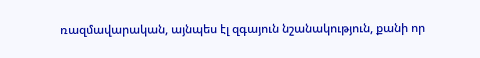ռազմավարական, այնպես էլ զգայուն նշանակություն, քանի որ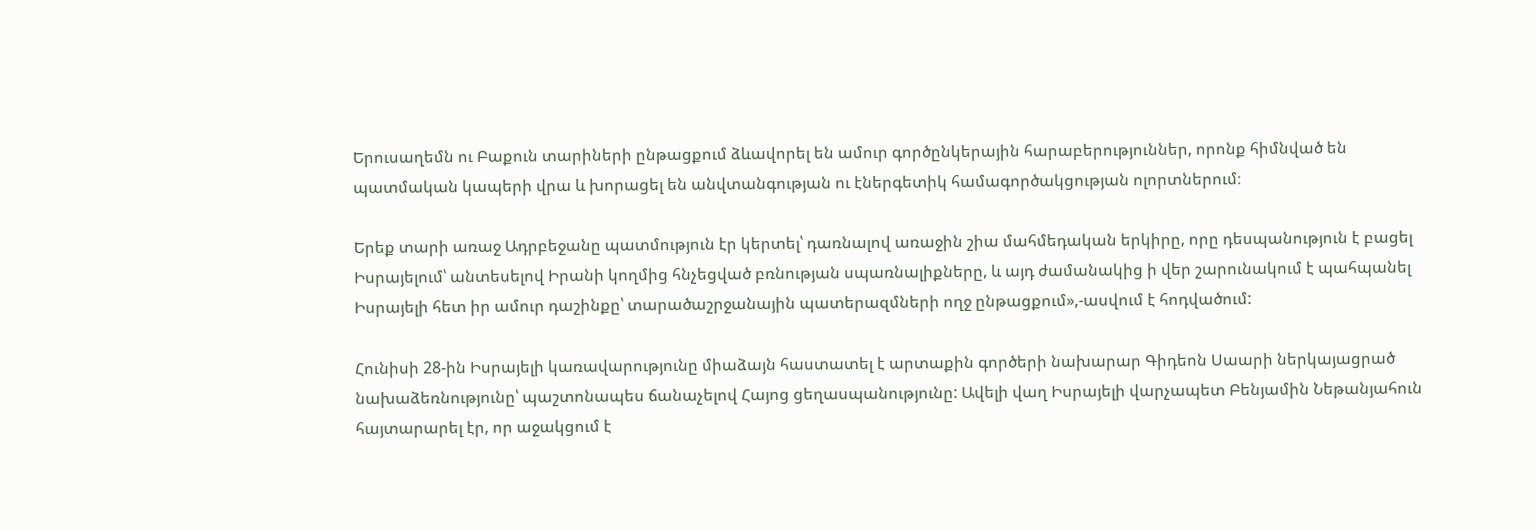Երուսաղեմն ու Բաքուն տարիների ընթացքում ձևավորել են ամուր գործընկերային հարաբերություններ, որոնք հիմնված են պատմական կապերի վրա և խորացել են անվտանգության ու էներգետիկ համագործակցության ոլորտներում։

Երեք տարի առաջ Ադրբեջանը պատմություն էր կերտել՝ դառնալով առաջին շիա մահմեդական երկիրը, որը դեսպանություն է բացել Իսրայելում՝ անտեսելով Իրանի կողմից հնչեցված բռնության սպառնալիքները, և այդ ժամանակից ի վեր շարունակում է պահպանել Իսրայելի հետ իր ամուր դաշինքը՝ տարածաշրջանային պատերազմների ողջ ընթացքում»,-ասվում է հոդվածում:

Հունիսի 28-ին Իսրայելի կառավարությունը միաձայն հաստատել է արտաքին գործերի նախարար Գիդեոն Սաարի ներկայացրած նախաձեռնությունը՝ պաշտոնապես ճանաչելով Հայոց ցեղասպանությունը: Ավելի վաղ Իսրայելի վարչապետ Բենյամին Նեթանյահուն հայտարարել էր, որ աջակցում է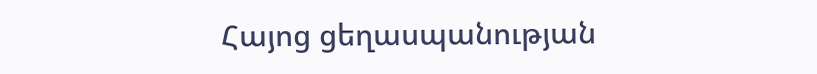Հայոց ցեղասպանության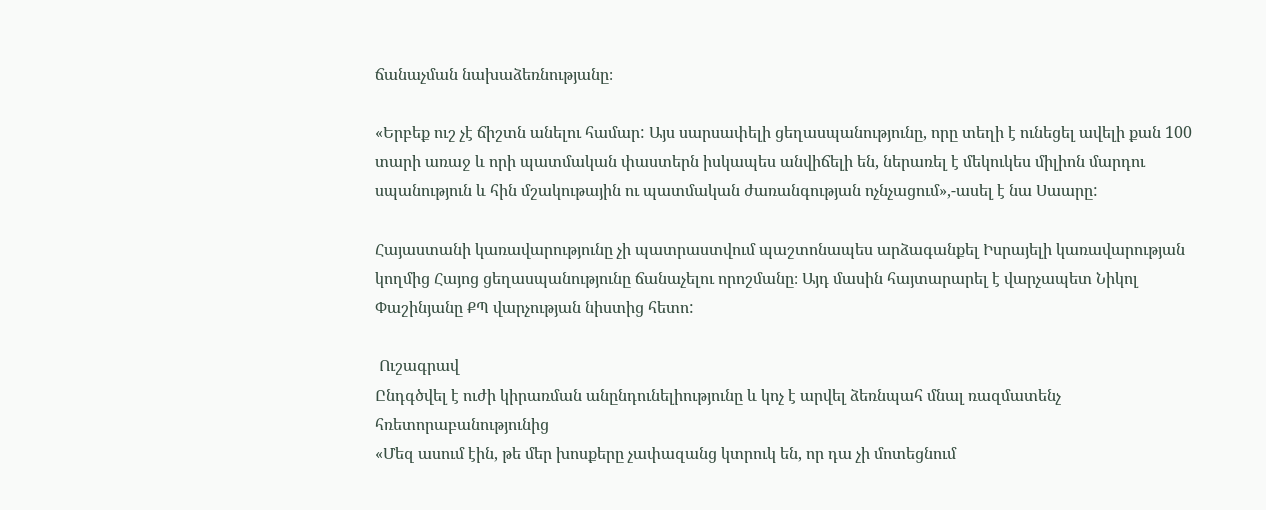ճանաչման նախաձեռնությանը։

«Երբեք ուշ չէ ճիշտն անելու համար: Այս սարսափելի ցեղասպանությունը, որը տեղի է ունեցել ավելի քան 100 տարի առաջ և որի պատմական փաստերն իսկապես անվիճելի են, ներառել է մեկուկես միլիոն մարդու սպանություն և հին մշակութային ու պատմական ժառանգության ոչնչացում»,-ասել է նա Սաարը:

Հայաստանի կառավարությունը չի պատրաստվում պաշտոնապես արձագանքել Իսրայելի կառավարության կողմից Հայոց ցեղասպանությունը ճանաչելու որոշմանը։ Այդ մասին հայտարարել է վարչապետ Նիկոլ Փաշինյանը ՔՊ վարչության նիստից հետո:

 Ուշագրավ
Ընդգծվել է ուժի կիրառման անընդունելիությունը և կոչ է արվել ձեռնպահ մնալ ռազմատենչ հռետորաբանությունից
«Մեզ ասում էին, թե մեր խոսքերը չափազանց կտրուկ են, որ դա չի մոտեցնում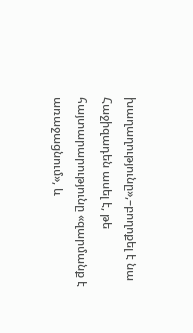խաղաղությունը»,–բողոքել է նա
Հաջիզադեն ասել է, թե հայտարարությունը «զարմանք է առաջացնում», և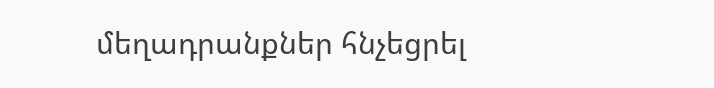մեղադրանքներ հնչեցրել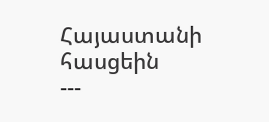Հայաստանի հասցեին
---